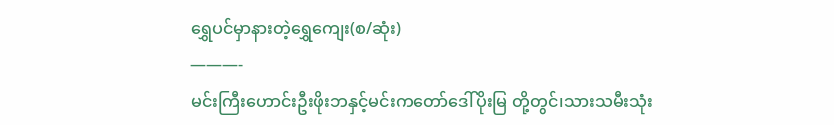ရွှေပင်မှာနားတဲ့ရွှေကျေး(စ/ဆုံး)
———-
မင်းကြီးဟောင်းဦးဖိုးဘနှင့်မင်းကတော်ဒေါ်ပိုးမြ တို့တွင်၊သားသမီးသုံး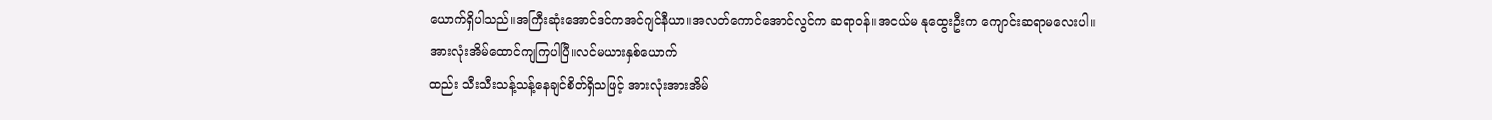ယောက်ရှိပါသည်။အကြီးဆုံးအောင်ဒင်ကအင်ဂျင်နီယာ။အလတ်ကောင်အောင်လွင်က ဆရာဝန်။အငယ်မ နုထွေးဦးက ကျောင်းဆရာမလေးပါ။
အားလုံးအိမ်ထောင်ကျကြပါပြီ။လင်မယားနှစ်ယောက်
ထည်း သီးသီးသန့်သန့်နေချင်စိတ်ရှိသဖြင့် အားလုံးအားအိမ်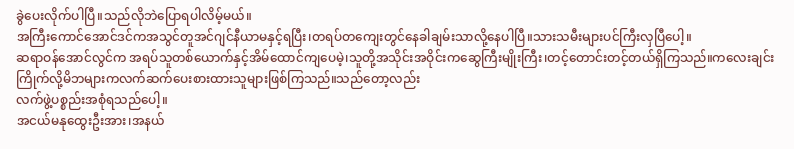ခွဲပေးလိုက်ပါပြီ။သည်လိုဘဲပြောရပါလိမ့်မယ်။
အကြီးကောင်အောင်ဒင်ကအသွင်တူအင်ဂျင်နီယာမနှင့်ရပြီး၊တရပ်တကျေးတွင်နေခါချမ်းသာလို့နေပါပြီ။သားသမီးများပင်ကြီးလှပြီပေါ့။
ဆရာဝန်အောင်လွင်က အရပ်သူတစ်ယောက်နှင့်အိမ်ထောင်ကျပေမဲ့၊သူတို့အသိုင်းအဝိုင်းကဆွေကြီးမျိုးကြီး၊တင့်တောင်းတင့်တယ်ရှိကြသည်။ကလေးချင်းကြိုက်လို့မိဘများကလက်ဆက်ပေးစားထားသူများဖြစ်ကြသည်။သည်တော့လည်း
လက်ဖွဲ့ပစ္စည်းအစုံရသည်ပေါ့။
အငယ်မနုထွေးဦးအား၊အနယ်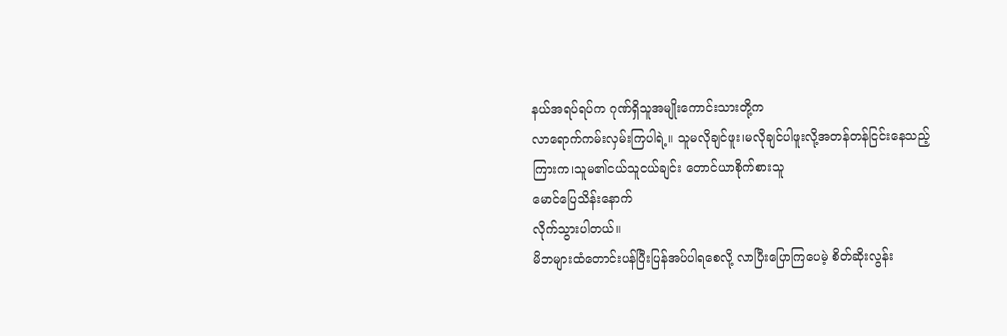နယ်အရပ်ရပ်က ဂုဏ်ရှိသူအမျိုးကောင်းသားတို့က
လာရောက်ကမ်းလှမ်းကြပါရဲ့။ သူမလိုချင်ဖူး၊မလိုချင်ပါဖူးလို့အတန်တန်ငြင်းနေသည့်ကြားက၊သူမ၏ငယ်သူငယ်ချင်း တောင်ယာစိုက်စားသူ
မောင်ပြေသိန်းနောက်
လိုက်သွားပါတယ်။
မိဘများထံတောင်းပန်ပြီးပြန်အပ်ပါရစေလို့ လာပြီးပြောကြပေမဲ့ စိတ်ဆိုးလွန်း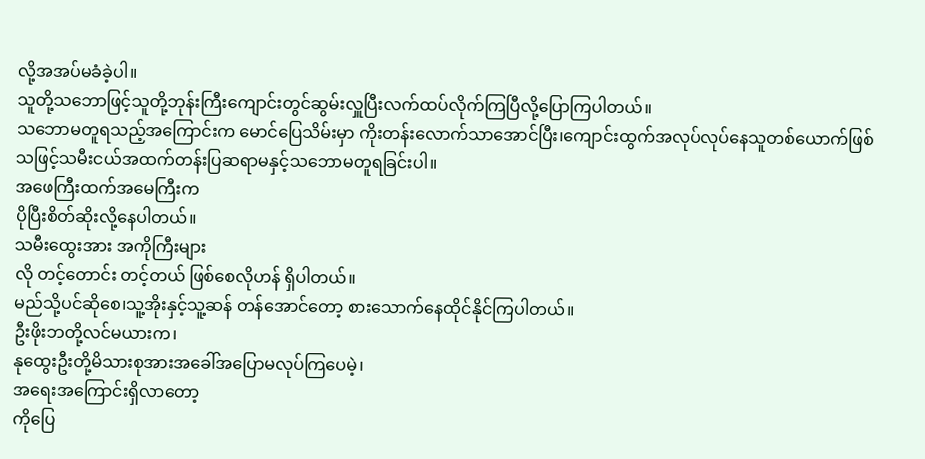လို့အအပ်မခံခဲ့ပါ။
သူတို့သဘောဖြင့်သူတို့ဘုန်းကြီးကျောင်းတွင်ဆွမ်းလှူပြီးလက်ထပ်လိုက်ကြပြီလို့ပြောကြပါတယ်။
သဘောမတူရသည့်အကြောင်းက မောင်ပြေသိမ်းမှာ ကိုးတန်းလောက်သာအောင်ပြီး၊ကျောင်းထွက်အလုပ်လုပ်နေသူတစ်ယောက်ဖြစ်သဖြင့်သမီးငယ်အထက်တန်းပြဆရာမနှင့်သဘောမတူရခြင်းပါ။
အဖေကြီးထက်အမေကြီးက
ပိုပြီးစိတ်ဆိုးလို့နေပါတယ်။
သမီးထွေးအား အကိုကြီးများ
လို တင့်တောင်း တင့်တယ် ဖြစ်စေလိုဟန် ရှိပါတယ်။
မည်သို့ပင်ဆိုစေ၊သူ့အိုးနှင့်သူ့ဆန် တန်အောင်တော့ စားသောက်နေထိုင်နိုင်ကြပါတယ်။
ဦးဖိုးဘတို့လင်မယားက၊
နုထွေးဦးတို့မိသားစုအားအခေါ်အပြောမလုပ်ကြပေမဲ့၊
အရေးအကြောင်းရှိလာတော့
ကိုပြေ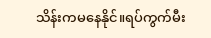သိန်းကမနေနိုင်။ရပ်ကွက်မီး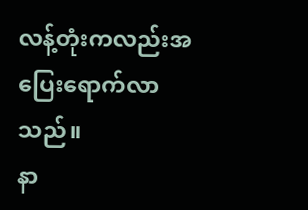လန့်တုံးကလည်းအပြေးရောက်လာသည်။
နာ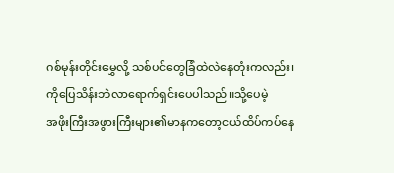ဂစ်မုန်းတိုင်းမွှေလို့ သစ်ပင်တွေခြံထဲလဲနေတုံးကလည်း၊
ကိုပြေသိန်းဘဲလာရောက်ရှင်းပေပါသည်။သို့ပေမဲ့
အဖိုးကြီးအဖွားကြီးများ၏မာနကတော့ငယ်ထိပ်ကပ်နေ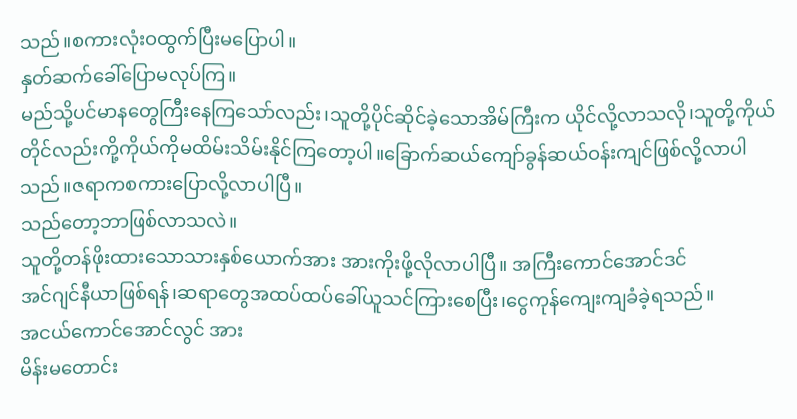သည်။စကားလုံးဝထွက်ပြီးမပြောပါ။
နှတ်ဆက်ခေါ်ပြောမလုပ်ကြ။
မည်သို့ပင်မာနတွေကြီးနေကြသော်လည်း၊သူတို့ပိုင်ဆိုင်ခဲ့သောအိမ်ကြီးက ယိုင်လို့လာသလို၊သူတို့ကိုယ်တိုင်လည်းကို့ကိုယ်ကိုမထိမ်းသိမ်းနိုင်ကြတော့ပါ။ခြောက်ဆယ်ကျော်ခွန်ဆယ်ဝန်းကျင်ဖြစ်လို့လာပါသည်။ဇရာကစကားပြောလို့လာပါပြီ။
သည်တော့ဘာဖြစ်လာသလဲ။
သူတို့တန်ဖိုးထားသောသားနှစ်ယောက်အား အားကိုးဖို့လိုလာပါပြီ။ အကြီးကောင်အောင်ဒင်
အင်ဂျင်နီယာဖြစ်ရန်၊ဆရာတွေအထပ်ထပ်ခေါ်ယူသင်ကြားစေပြီး၊ငွေကုန်ကျေးကျခံခဲ့ရသည်။
အငယ်ကောင်အောင်လွင် အား
မိန်းမတောင်း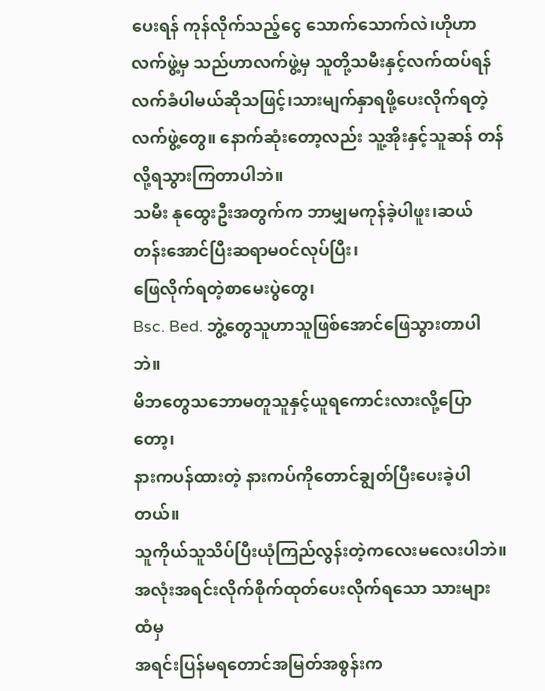ပေးရန် ကုန်လိုက်သည့်ငွေ သောက်သောက်လဲ၊ဟိုဟာလက်ဖွဲ့မှ သည်ဟာလက်ဖွဲ့မှ သူတို့သမီးနှင့်လက်ထပ်ရန်လက်ခံပါမယ်ဆိုသဖြင့်၊သားမျက်နှာရဖို့ပေးလိုက်ရတဲ့လက်ဖွဲ့တွေ။ နောက်ဆုံးတော့လည်း သူ့အိုးနှင့်သူဆန် တန်လို့ရသွားကြတာပါဘဲ။
သမီး နုထွေးဦးအတွက်က ဘာမျှမကုန်ခဲ့ပါဖူး၊ဆယ်တန်းအောင်ပြီးဆရာမဝင်လုပ်ပြီး၊
ဖြေလိုက်ရတဲ့စာမေးပွဲတွေ၊
Bsc. Bed. ဘွဲ့တွေသူဟာသူဖြစ်အောင်ဖြေသွားတာပါဘဲ။
မိဘတွေသဘောမတူသူနှင့်ယူရကောင်းလားလို့ပြောတော့၊
နားကပန်ထားတဲ့ နားကပ်ကိုတောင်ချွတ်ပြီးပေးခဲ့ပါတယ်။
သူကိုယ်သူသိပ်ပြီးယုံကြည်လွန်းတဲ့ကလေးမလေးပါဘဲ။
အလုံးအရင်းလိုက်စိုက်ထုတ်ပေးလိုက်ရသော သားများထံမှ
အရင်းပြန်မရတောင်အမြတ်အစွန်းက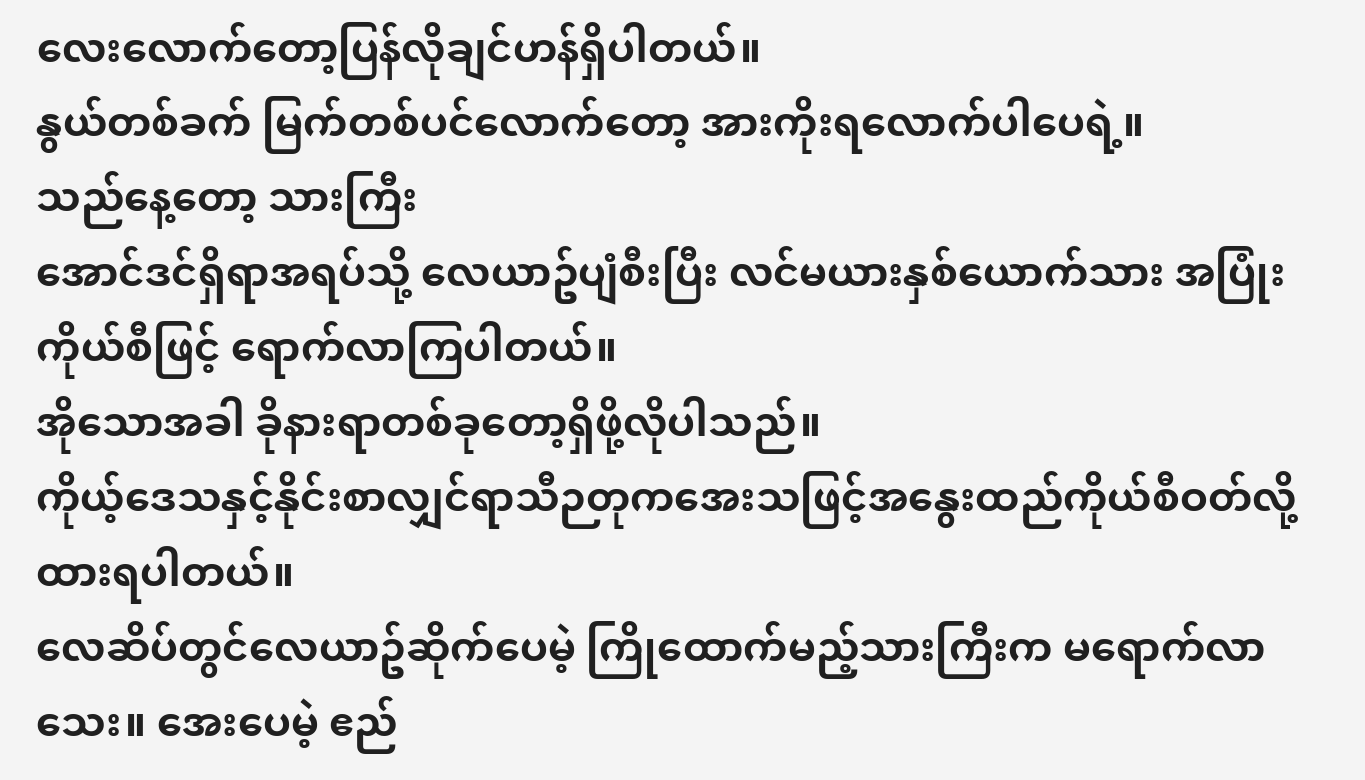လေးလောက်တော့ပြန်လိုချင်ဟန်ရှိပါတယ်။
နွယ်တစ်ခက် မြက်တစ်ပင်လောက်တော့ အားကိုးရလောက်ပါပေရဲ့။
သည်နေ့တော့ သားကြီး
အောင်ဒင်ရှိရာအရပ်သို့ လေယာဥ်ပျံစီးပြီး လင်မယားနှစ်ယောက်သား အပြုံးကိုယ်စီဖြင့် ရောက်လာကြပါတယ်။
အိုသောအခါ ခိုနားရာတစ်ခုတော့ရှိဖို့လိုပါသည်။
ကိုယ့်ဒေသနှင့်နိုင်းစာလျှင်ရာသီဉတုကအေးသဖြင့်အနွေးထည်ကိုယ်စီဝတ်လို့ထားရပါတယ်။
လေဆိပ်တွင်လေယာဥ်ဆိုက်ပေမဲ့ ကြိုထောက်မည့်သားကြီးက မရောက်လာသေး။ အေးပေမဲ့ ဧည်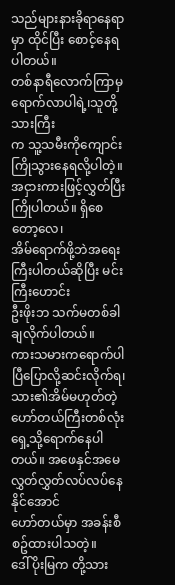သည်များနားခိုရာနေရာမှာ ထိုင်ပြီး စောင့်နေရပါတယ်။
တစ်နာရီလောက်ကြာမှ ရောက်လာပါရဲ့၊သူတို့သားကြီး
က သူ့သမီးကိုကျောင်းကြိုသွားနေရလို့ပါတဲ့။အငှားကားဖြင့်လွှတ်ပြီးကြိုပါတယ်။ ရှိစေတော့လေ၊
အိမ်ရောက်ဖို့ဘဲအရေးကြီးပါတယ်ဆိုပြီး မင်းကြီးဟောင်း
ဦးဖိုးဘ သက်မတစ်ခါချလိုက်ပါတယ်။
ကားသမားကရောက်ပါပြီပြောလို့ဆင်းလိုက်ရ၊သား၏အိမ်မဟုတ်တဲ့ ဟော်တယ်ကြီးတစ်လုံးရှေ့သို့ရောက်နေပါတယ်။ အဖေနှင်အမေလွှတ်လွှတ်လပ်လပ်နေနိုင်အောင်
ဟော်တယ်မှာ အခန်းစီစဥ်ထားပါသတဲ့။
ဒေါ်ပိုးမြက တို့သား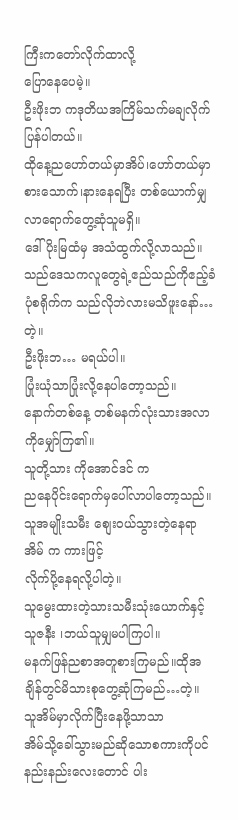ကြီးကတော်လိုက်ထာလို့
ပြောနေပေမဲ့။
ဦးဖိုးဘ ကဒုတိယအကြိမ်သက်မချလိုက်ပြန်ပါတယ်။
ထိုနေ့ညဟော်တယ်မှာအိပ်၊ဟော်တယ်မှာစားသောက်၊နားနေရပြီး တစ်ယောက်မျှလာရောက်တွေ့ဆုံသူမရှိ။
ဒေါ်ပိုးမြထံမှ အသံထွက်လို့လာသည်။
သည်ဒေသကလူတွေရဲ့ဧည်သည်ကိုဧည့်ခံပုံစရိုက်က သည်လိုဘဲလားမသိဖူးနော်…တဲ့။
ဦးဖိုးဘ… မရယ်ပါ။
ပြုံးယုံသာပြုံးလို့နေပါတော့သည်။
နောက်တစ်နေ့ တစ်မနက်လုံးသားအလာကိုမျှော်ကြ၏။
သူတို့သား ကိုအောင်ဒင် က
ညနေပိုင်းရောက်မှပေါ်လာပါတော့သည်။
သူအမျိုးသမီး စျေးဝယ်သွားတဲ့နေရာ အိမ် က ကားဖြင့်
လိုက်ပို့နေရလို့ပါတဲ့။
သူမွေးထားတဲ့သားသမီးသုံးယောက်နှင့်သူဇနီး ၊ဘယ်သူမျှမပါကြပါ။
မနက်ဖြန်ညစာအတူစားကြမည်။ထိုအချိန်တွင်မိသားစုတွေ့ဆုံကြမည်…တဲ့။
သူအိမ်မှာလိုက်ပြီးနေဖို့သာသာ
အိမ်သို့ခေါ်သွားမည်ဆိုသောစကားကိုပင်နည်းနည်းလေးတောင် ပါး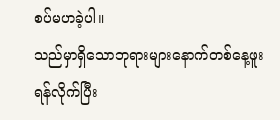စပ်မဟခဲ့ပါ။
သည်မှာရှိသောဘုရားများနောက်တစ်နေ့ဖူးရန်လိုက်ပြီး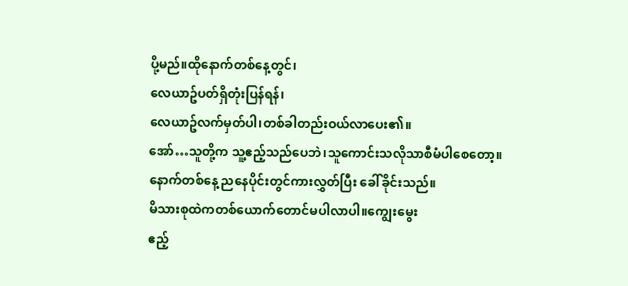ပို့မည်။ထိုနောက်တစ်နေ့တွင်၊
လေယာဥ်ပတ်ရှိတုံးပြန်ရန်၊
လေယာဥ်လက်မှတ်ပါ၊တစ်ခါတည်းဝယ်လာပေး၏။
အော်…သူတို့က သူ့ဧည့်သည်ပေဘဲ၊သူကောင်းသလိုသာစီမံပါစေတော့။
နောက်တစ်နေ့ ညနေပိုင်းတွင်ကားလွှတ်ပြီး ခေါ်ခိုင်းသည်။
မိသားစုထဲကတစ်ယောက်တောင်မပါလာပါ။ကျွေးမွေး
ဧည့်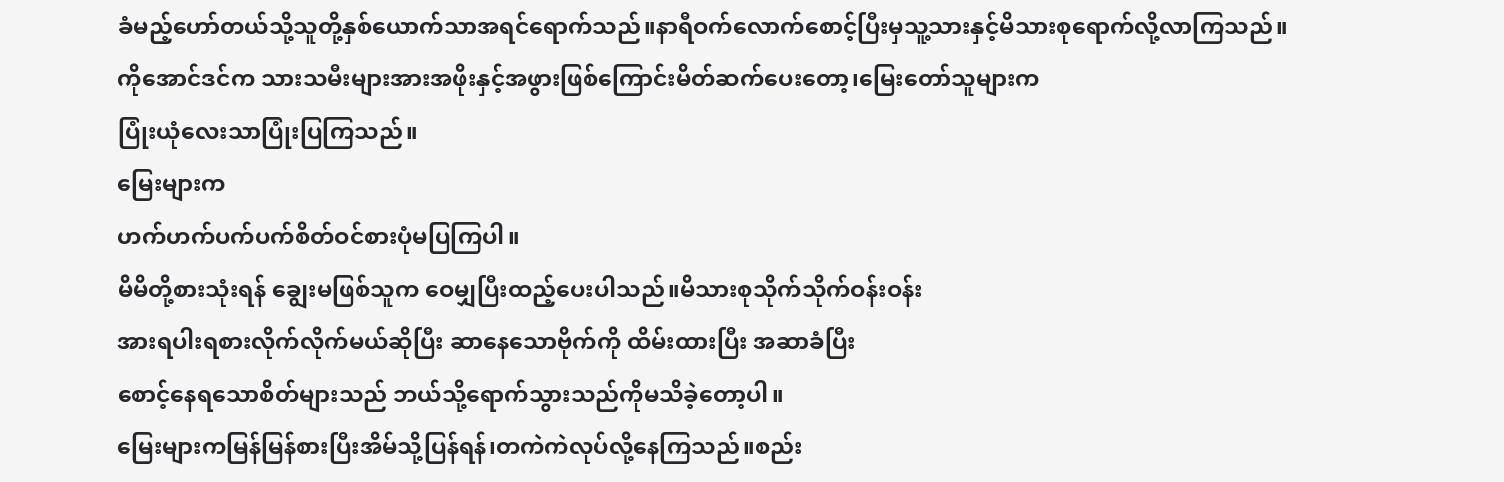ခံမည့်ဟော်တယ်သို့သူတို့နှစ်ယောက်သာအရင်ရောက်သည်။နာရီဝက်လောက်စောင့်ပြီးမှသူ့သားနှင့်မိသားစုရောက်လို့လာကြသည်။
ကိုအောင်ဒင်က သားသမီးများအားအဖိုးနှင့်အဖွားဖြစ်ကြောင်းမိတ်ဆက်ပေးတော့၊မြေးတော်သူများက
ပြုံးယုံလေးသာပြုံးပြကြသည်။
မြေးများက
ဟက်ဟက်ပက်ပက်စိတ်ဝင်စားပုံမပြကြပါ။
မိမိတို့စားသုံးရန် ချွေးမဖြစ်သူက ဝေမျှပြီးထည့်ပေးပါသည်။မိသားစုသိုက်သိုက်ဝန်းဝန်း
အားရပါးရစားလိုက်လိုက်မယ်ဆိုပြီး ဆာနေသောဗိုက်ကို ထိမ်းထားပြီး အဆာခံပြီး
စောင့်နေရသောစိတ်များသည် ဘယ်သို့ရောက်သွားသည်ကိုမသိခဲ့တော့ပါ။
မြေးများကမြန်မြန်စားပြီးအိမ်သို့ပြန်ရန်၊တကဲကဲလုပ်လို့နေကြသည်။စည်း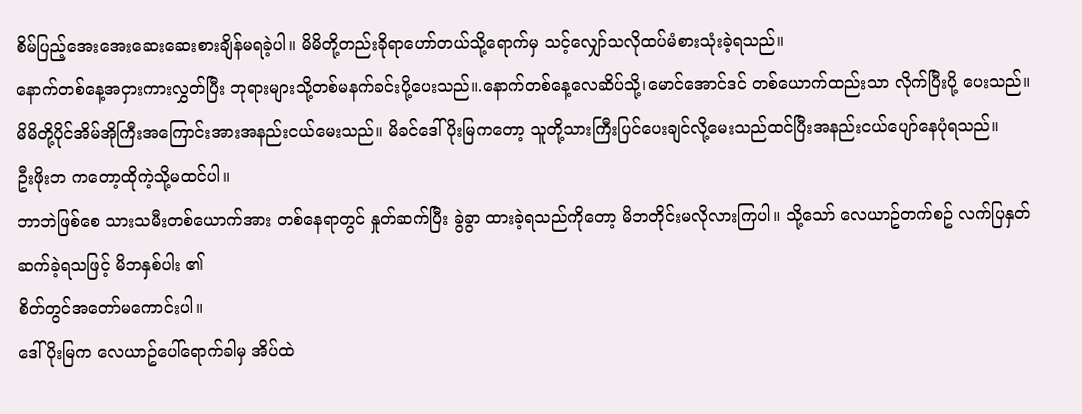စိမ်ပြည့်အေးအေးဆေးဆေးစားချိန်မရခဲ့ပါ။ မိမိတို့တည်းခိုရာဟော်တယ်သို့ရောက်မှ သင့်လျှော်သလိုထပ်မံစားသုံးခဲ့ရသည်။
နောက်တစ်နေ့အငှားကားလွှတ်ပြီး ဘုရားများသို့တစ်မနက်ခင်းပို့ပေးသည်။.နောက်တစ်နေ့လေဆိပ်သို့၊မောင်အောင်ဒင် တစ်ယောက်ထည်းသာ လိုက်ပြီးပို့ ပေးသည်။
မိမိတို့ပိုင်အိမ်အိုကြီးအကြောင်းအားအနည်းငယ်မေးသည်။ မိခင်ဒေါ်ပိုးမြကတော့ သူတို့သားကြီးပြင်ပေးချင်လို့မေးသည်ထင်ပြီးအနည်းငယ်ပျော်နေပုံရသည်။
ဦးဖိုးဘ ကတော့ထိုကဲ့သို့မထင်ပါ။
ဘာဘဲဖြစ်စေ သားသမီးတစ်ယောက်အား တစ်နေရာတွင် နှုတ်ဆက်ပြီး ခွဲခွာ ထားခဲ့ရသည်ကိုတော့ မိဘတိုင်းမလိုလားကြပါ။ သို့သော် လေယာဥ်တက်စဥ် လက်ပြနှတ်ဆက်ခဲ့ရသဖြင့် မိဘနှစ်ပါး ၏
စိတ်တွင်အတော်မကောင်းပါ။
ဒေါ်ပိုးမြက လေယာဥ်ပေါ်ရောက်ခါမှ အိပ်ထဲ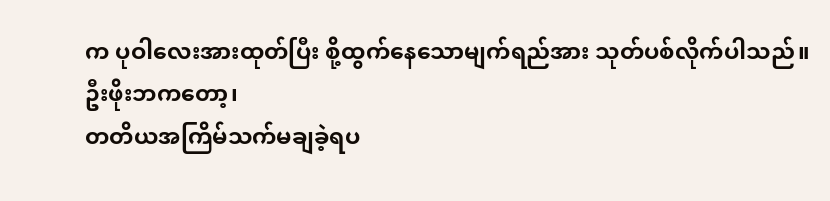က ပုဝါလေးအားထုတ်ပြီး စို့ထွက်နေသောမျက်ရည်အား သုတ်ပစ်လိုက်ပါသည်။
ဦးဖိုးဘကတော့၊
တတိယအကြိမ်သက်မချခဲ့ရပ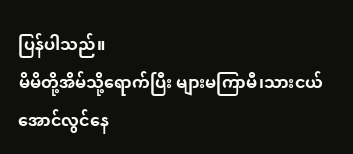ပြန်ပါသည်။
မိမိတို့အိမ်သို့ရောက်ပြီး များမကြာမီ၊သားငယ်
အောင်လွင်နေ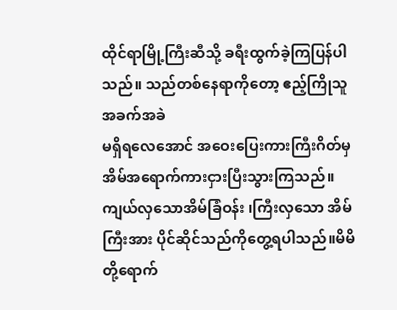ထိုင်ရာမြို့ကြီးဆီသို့ ခရီးထွက်ခဲ့ကြပြန်ပါသည်။ သည်တစ်နေရာကိုတော့ ဧည့်ကြိုသူ အခက်အခဲ
မရှိရလေအောင် အဝေးပြေးကားကြီးဂိတ်မှအိမ်အရောက်ကားငှားပြီးသွားကြသည်။ကျယ်လှသောအိမ်ခြံဝန်း ၊ကြီးလှသော အိမ်ကြီးအား ပိုင်ဆိုင်သည်ကိုတွေ့ရပါသည်။မိမိတို့ရောက်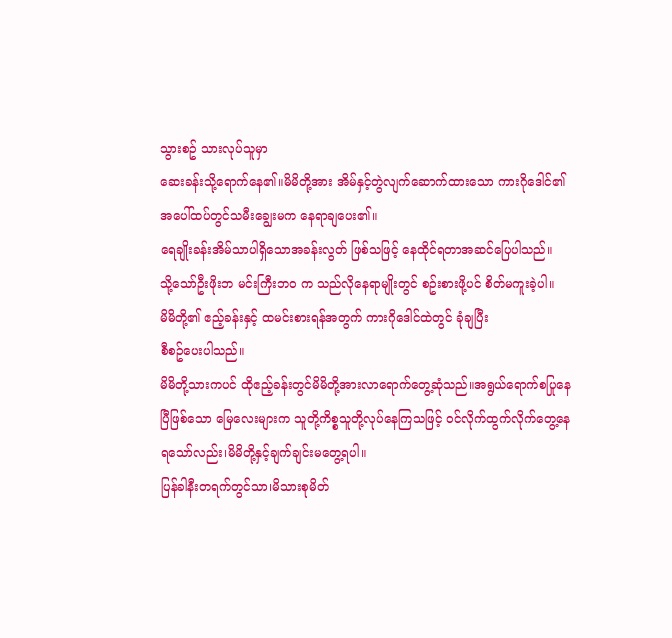သွားစဥ် သားလုပ်သူမှာ
ဆေးခန်းသို့ရောက်နေ၏။မိမိတို့အား အိမ်နှင့်တွဲလျက်ဆောက်ထားသော ကားဂိုဒေါင်၏ အပေါ်ထပ်တွင်သမီးချွေးမက နေရာချပေး၏။
ရေချိုးခန်းအိမ်သာပါရှိသောအခန်းလွတ် ဖြစ်သဖြင့် နေထိုင်ရတာအဆင်ပြေပါသည်။
သို့သော်ဦးဖိုးဘ မင်းကြီးဘဝ က သည်လိုနေရာမျိုးတွင် စဥ်းစားဖို့ပင် စိတ်မကူးခဲ့ပါ။
မိမိတို့၏ ဧည့်ခန်းနှင့် ထမင်းစားရန်အတွက် ကားဂိုဒေါင်ထဲတွင် ခုံချပြီး
စီစဥ်ပေးပါသည်။
မိမိတို့သားကပင် ထိုဧည့်ခန်းတွင်မိမိတို့အားလာရောက်တွေ့ဆုံသည်။အရွယ်ရောက်စပြုနေပြီဖြစ်သော မြေလေးများက သူတို့ကိစ္စသူတို့လုပ်နေကြသဖြင့် ဝင်လိုက်ထွက်လိုက်တွေ့နေရသော်လည်း၊မိမိတို့နှင့်ချက်ချင်းမတွေ့ရပါ။
ပြန်ခါနီးတရက်တွင်သာ၊မိသားစုမိတ်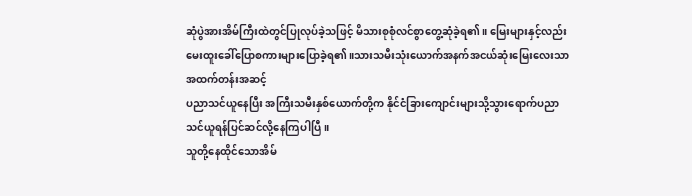ဆုံပွဲအားအိမ်ကြီးထဲတွင်ပြုလုပ်ခဲ့သဖြင့် မိသားစုစုံလင်စွာတွေ့ဆုံခဲ့ရ၏။ မြေးများနှင့်လည်း မေးထူးခေါ်ပြောစကားများပြောခဲ့ရ၏။သားသမီးသုံးယောက်အနက်အငယ်ဆုံးမြေးလေးသာ အထက်တန်းအဆင့်
ပညာသင်ယူနေပြီး အကြီးသမီးနှစ်ယောက်တို့က နိုင်ငံခြားကျောင်းများသို့သွားရောက်ပညာသင်ယူရန်ပြင်ဆင်လို့နေကြပါပြီ။
သူတို့နေထိုင်သောအိမ်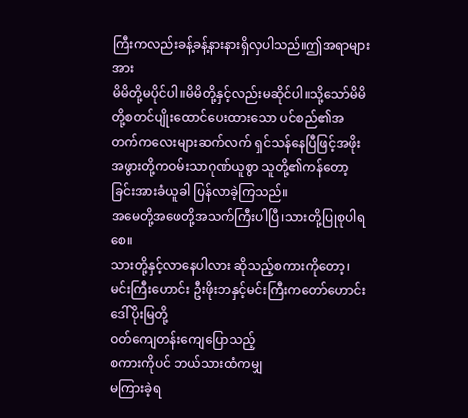ကြီးကလည်းခန့်ခန့်နားနားရှိလှပါသည်။ဤအရာများအား
မိမိတို့မပိုင်ပါ။မိမိတို့နှင့်လည်းမဆိုင်ပါ။သို့သော်မိမိတို့စတင်ပျိုးထောင်ပေးထားသော ပင်စည်၏အတက်ကလေးများဆက်လက် ရှင်သန်နေပြီဖြင့်အဖိုးအဖွားတို့ကဝမ်းသာဂုဏ်ယူစွာ သူတို့၏ကန်တော့ခြင်းအားခံယူခါ ပြန်လာခဲ့ကြသည်။
အမေတို့အဖေတို့အသက်ကြီးပါပြီ၊သားတို့ပြုစုပါရစေ။
သားတို့နှင့်လာနေပါလား ဆိုသည့်စကားကိုတော့၊မင်းကြီးဟောင်း ဦးဖိုးဘနှင့်မင်းကြီးကတော်ဟောင်း ဒေါ်ပိုးမြတို့
ဝတ်ကျေတန်းကျေပြောသည့်
စကားကိုပင် ဘယ်သားထံကမျှ
မကြားခဲ့ရ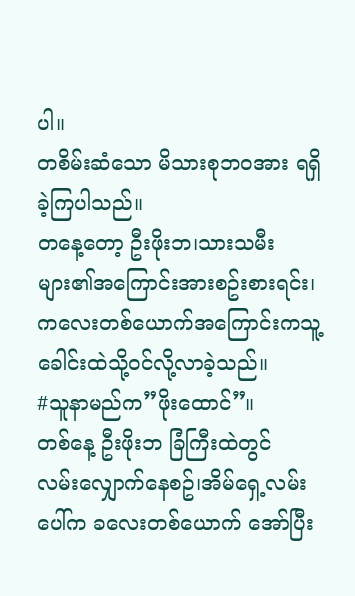ပါ။
တစိမ်းဆံသော မိသားစုဘဝအား ရရှိခဲ့ကြပါသည်။
တနေ့တော့ ဦးဖိုးဘ၊သားသမီးများ၏အကြောင်းအားစဥ်းစားရင်း၊ကလေးတစ်ယောက်အကြောင်းကသူ့ခေါင်းထဲသို့ဝင်လို့လာခဲ့သည်။
#သူနာမည်က”ဖိုးထောင်”။
တစ်နေ့ ဦးဖိုးဘ ခြံကြီးထဲတွင်
လမ်းလျှောက်နေစဥ်၊အိမ်ရှေ့လမ်းပေါ်က ခလေးတစ်ယောက် အော်ပြီး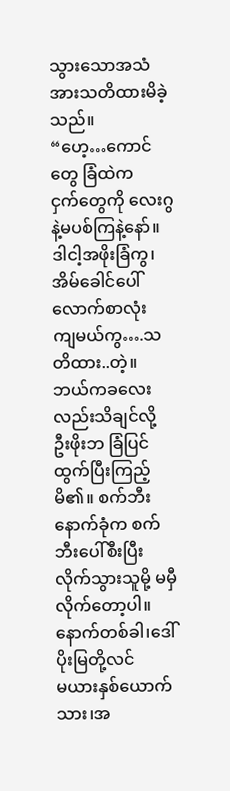သွားသောအသံအားသတိထားမိခဲ့သည်။
“ဟေ့…ကောင်တွေ ခြံထဲက
ငှက်တွေကို လေးဂွ နဲ့မပစ်ကြနဲ့နော်။ ဒါငါ့အဖိုးခြံကွ၊ အိမ်ခေါင်ပေါ် လောက်စာလုံး
ကျမယ်ကွ….သတိထား..တဲ့။
ဘယ်ကခလေးလည်းသိချင်လို့
ဦးဖိုးဘ ခြံပြင်ထွက်ပြီးကြည့်မိ၏။ စက်ဘီးနောက်ခုံက စက်ဘီးပေါ်စီးပြီးလိုက်သွားသူမို့ မမှီလိုက်တော့ပါ။
နောက်တစ်ခါ၊ဒေါ်ပိုးမြတို့လင်
မယားနှစ်ယောက်သား၊အ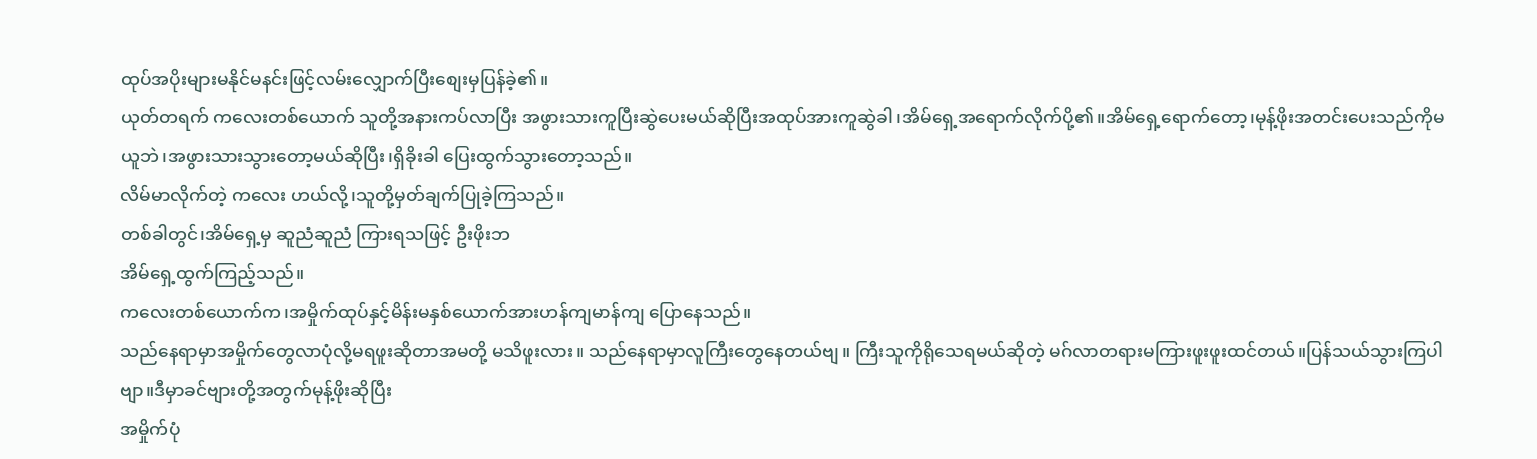ထုပ်အပိုးများမနိုင်မနင်းဖြင့်လမ်းလျှောက်ပြီးစျေးမှပြန်ခဲ့၏။
ယုတ်တရက် ကလေးတစ်ယောက် သူတို့အနားကပ်လာပြီး အဖွားသားကူပြီးဆွဲပေးမယ်ဆိုပြီးအထုပ်အားကူဆွဲခါ၊အိမ်ရှေ့အရောက်လိုက်ပို့၏။အိမ်ရှေ့ရောက်တော့၊မုန့်ဖိုးအတင်းပေးသည်ကိုမယူဘဲ၊အဖွားသားသွားတော့မယ်ဆိုပြီး၊ရှိခိုးခါ ပြေးထွက်သွားတော့သည်။
လိမ်မာလိုက်တဲ့ ကလေး ဟယ်လို့၊သူတို့မှတ်ချက်ပြုခဲ့ကြသည်။
တစ်ခါတွင်၊အိမ်ရှေ့မှ ဆူညံဆူညံ ကြားရသဖြင့် ဦးဖိုးဘ
အိမ်ရှေ့ထွက်ကြည့်သည်။
ကလေးတစ်ယောက်က၊အမှိုက်ထုပ်နှင့်မိန်းမနှစ်ယောက်အားဟန်ကျမာန်ကျ ပြောနေသည်။
သည်နေရာမှာအမှိုက်တွေလာပုံလို့မရဖူးဆိုတာအမတို့ မသိဖူးလား။ သည်နေရာမှာလူကြီးတွေနေတယ်ဗျ။ ကြီးသူကိုရိုသေရမယ်ဆိုတဲ့ မဂ်လာတရားမကြားဖူးဖူးထင်တယ်။ပြန်သယ်သွားကြပါဗျာ။ဒီမှာခင်ဗျားတို့အတွက်မုန့်ဖိုးဆိုပြီး
အမှိုက်ပုံ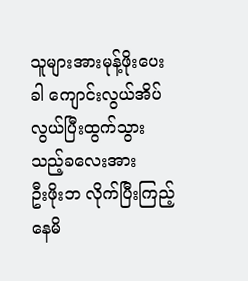သူများအားမုန့်ဖိုးပေးခါ ကျောင်းလွယ်အိပ်လွယ်ပြီးထွက်သွားသည့်ခလေးအား
ဦးဖိုးဘ လိုက်ပြီးကြည့်နေမိ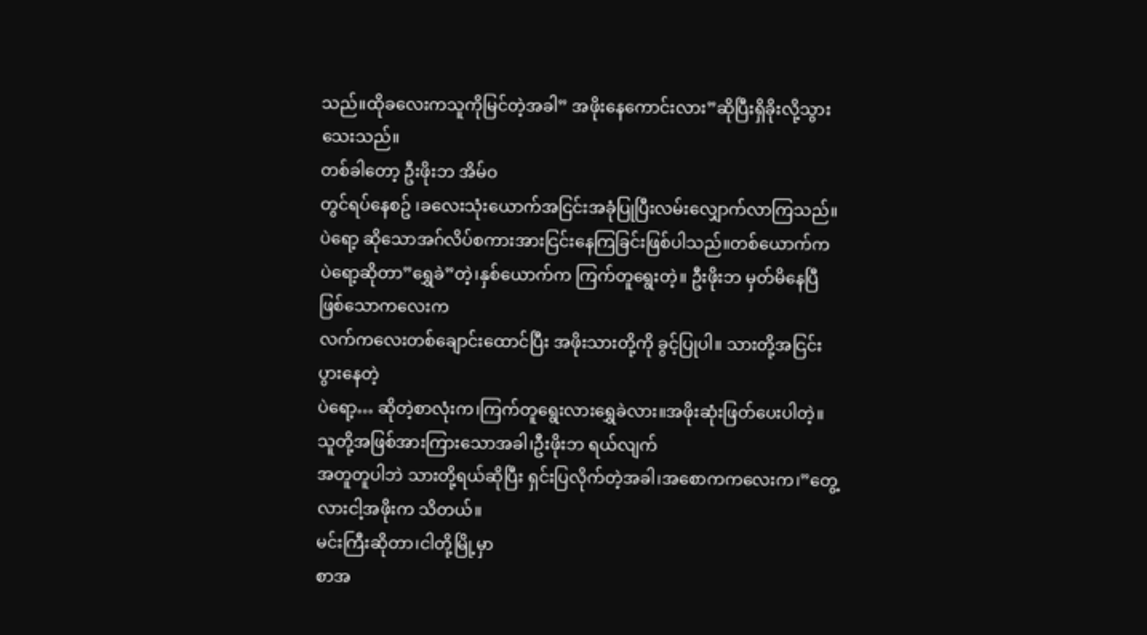သည်။ထိုခလေးကသူကိုမြင်တဲ့အခါ” အဖိုးနေကောင်းလား”ဆိုပြီးရှိခိုးလို့သွားသေးသည်။
တစ်ခါတော့ ဦးဖိုးဘ အိမ်ဝ
တွင်ရပ်နေစဥ် ၊ခလေးသုံးယောက်အငြင်းအခုံပြုပြီးလမ်းလျှောက်လာကြသည်။
ပဲရော့ ဆိုသောအဂ်လိပ်စကားအားငြင်းနေကြခြင်းဖြစ်ပါသည်။တစ်ယောက်က ပဲရော့ဆိုတာ”ရွှေခဲ”တဲ့၊နှစ်ယောက်က ကြက်တူရွေးတဲ့။ ဦးဖိုးဘ မှတ်မိနေပြီဖြစ်သောကလေးက
လက်ကလေးတစ်ချောင်းထောင်ပြီး အဖိုးသားတို့ကို ခွင့်ပြုပါ။ သားတို့အငြင်းပွားနေတဲ့
ပဲရော့… ဆိုတဲ့စာလုံးက၊ကြက်တူရွေးလားရွှေခဲလား။အဖိုးဆုံးဖြတ်ပေးပါတဲ့။
သူတို့အဖြစ်အားကြားသောအခါ၊ဦးဖိုးဘ ရယ်လျက်
အတူတူပါဘဲ သားတို့ရယ်ဆိုပြီး ရှင်းပြလိုက်တဲ့အခါ၊အစောကကလေးက၊”တွေ့လားငါ့အဖိုးက သိတယ်။
မင်းကြီးဆိုတာ၊ငါတို့မြို့မှာ
စာအ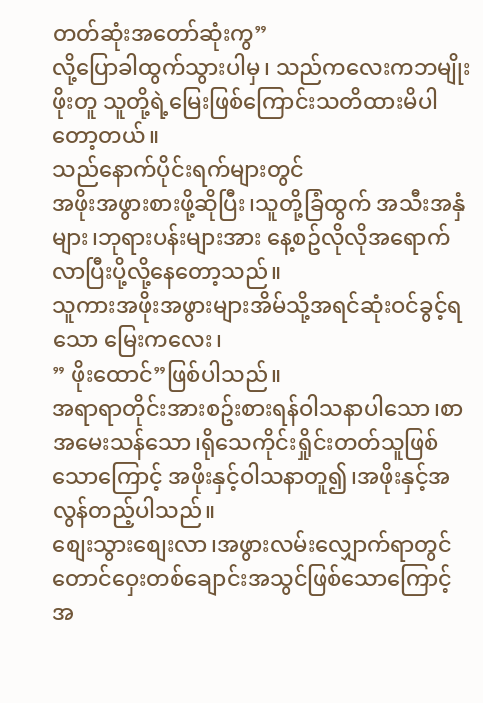တတ်ဆုံးအတော်ဆုံးကွ”
လို့ပြောခါထွက်သွားပါမှ၊ သည်ကလေးကဘမျိုးဖိုးတူ သူတို့ရဲ့မြေးဖြစ်ကြောင်းသတိထားမိပါတော့တယ်။
သည်နောက်ပိုင်းရက်များတွင်
အဖိုးအဖွားစားဖို့ဆိုပြီး၊သူတို့ခြံထွက် အသီးအနှံများ၊ဘုရားပန်းများအား နေ့စဥ်လိုလိုအရောက်လာပြီးပို့လို့နေတော့သည်။
သူကားအဖိုးအဖွားများအိမ်သို့အရင်ဆုံးဝင်ခွင့်ရသော မြေးကလေး၊
” ဖိုးထောင်”ဖြစ်ပါသည်။
အရာရာတိုင်းအားစဥ်းစားရန်ဝါသနာပါသော၊စာအမေးသန်သော၊ရိုသေကိုင်းရှိုင်းတတ်သူဖြစ်သောကြောင့် အဖိုးနှင့်ဝါသနာတူ၍၊အဖိုးနှင့်အလွန်တည့်ပါသည်။
စျေးသွားစျေးလာ၊အဖွားလမ်းလျှောက်ရာတွင် တောင်ဝှေးတစ်ချောင်းအသွင်ဖြစ်သောကြောင့် အ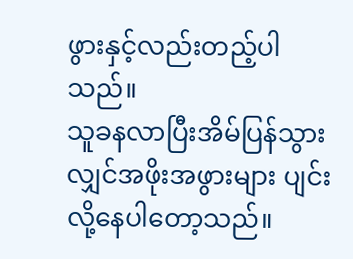ဖွားနှင့်လည်းတည့်ပါသည်။
သူခနလာပြီးအိမ်ပြန်သွားလျှင်အဖိုးအဖွားများ ပျင်းလို့နေပါတော့သည်။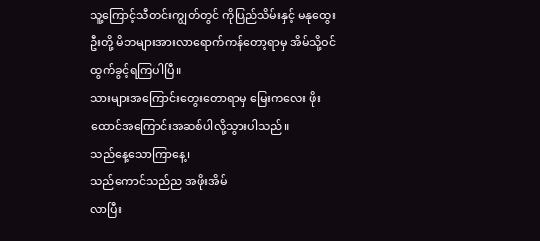သူ့ကြောင့်သီတင်းကျွတ်တွင် ကိုပြည်သိမ်းနှင့် မနုထွေးဦးတို့ မိဘများအားလာရောက်ကန်တော့ရာမှ အိမ်သို့ဝင်ထွက်ခွင့်ရကြပါပြီ။
သားများအကြောင်းတွေးတောရာမှ မြေးကလေး ဖိုးထောင်အကြောင်းအဆစ်ပါလို့သွားပါသည်။
သည်နေ့သောကြာနေ့၊
သည်ကောင်သည်ည အဖိုးအိမ်
လာပြီး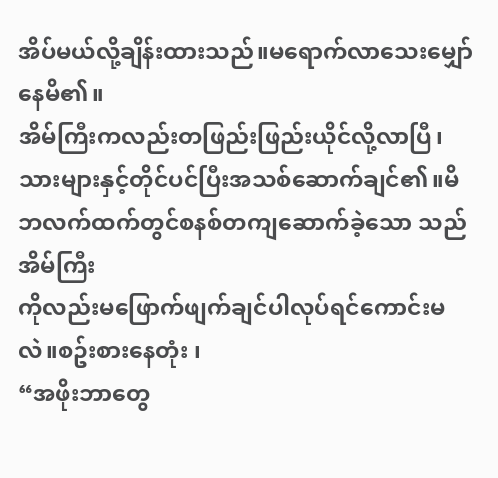အိပ်မယ်လို့ချိန်းထားသည်။မရောက်လာသေးမျှော်နေမိ၏။
အိမ်ကြီးကလည်းတဖြည်းဖြည်းယိုင်လို့လာပြီ၊သားများနှင့်တိုင်ပင်ပြီးအသစ်ဆောက်ချင်၏။မိဘလက်ထက်တွင်စနစ်တကျဆောက်ခဲ့သော သည်အိမ်ကြီး
ကိုလည်းမဖြောက်ဖျက်ချင်ပါလုပ်ရင်ကောင်းမလဲ။စဥ်းစားနေတုံး ၊
“အဖိုးဘာတွေ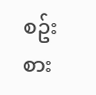စဥ်းစား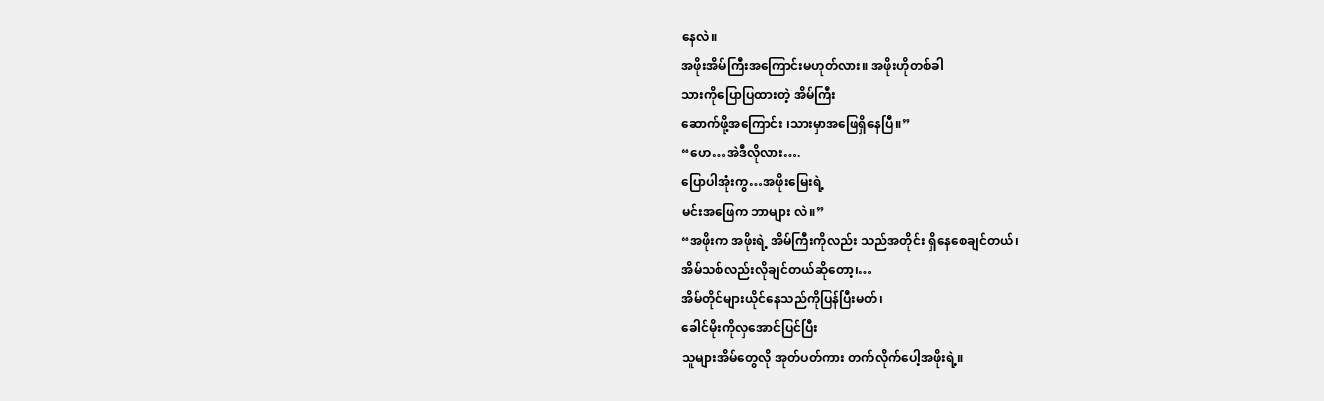နေလဲ။
အဖိုးအိမ်ကြီးအကြောင်းမဟုတ်လား။ အဖိုးဟိုတစ်ခါ
သားကိုပြောပြထားတဲ့ အိမ်ကြီး
ဆောက်ဖို့အကြောင်း ၊သားမှာအဖြေရှိနေပြီ။”
“ဟေ…အဲဒီလိုလား….
ပြောပါအုံးကွ…အဖိုးမြေးရဲ့
မင်းအဖြေက ဘာများ လဲ။”
“အဖိုးက အဖိုးရဲ့ အိမ်ကြီးကိုလည်း သည်အတိုင်း ရှိနေစေချင်တယ်၊
အိမ်သစ်လည်းလိုချင်တယ်ဆိုတော့၊…
အိမ်တိုင်များယိုင်နေသည်ကိုပြန်ပြီးမတ်၊
ခေါင်မိုးကိုလှအောင်ပြင်ပြီး
သူများအိမ်တွေလို အုတ်ပတ်ကား တက်လိုက်ပေါ့အဖိုးရဲ့။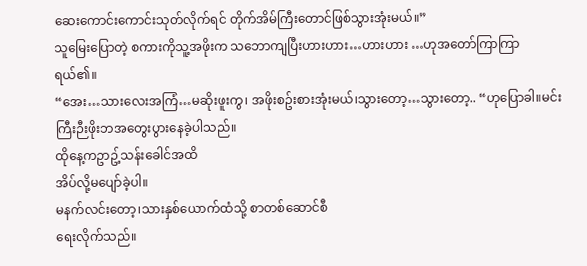ဆေးကောင်းကောင်းသုတ်လိုက်ရင် တိုက်အိမ်ကြီးတောင်ဖြစ်သွားအုံးမယ်။”
သူမြေးပြောတဲ့ စကားကိုသူ့အဖိုးက သဘောကျပြီးဟားဟား…ဟားဟား …ဟုအတော်ကြာကြာရယ်၏။
“အေး…သားလေးအကြံ…မဆိုးဖူးကွ၊ အဖိုးစဥ်းစားအုံးမယ်၊သွားတော့…သွားတော့.. “ဟုပြောခါ။မင်းကြီးဉီးဖိုးဘအတွေးပွားနေခဲ့ပါသည်။
ထိုနေ့ကဥာဥ့်သန်းခေါင်အထိ
အိပ်လို့မပျော်ခဲ့ပါ။
မနက်လင်းတော့၊သားနှစ်ယောက်ထံသို့ စာတစ်ဆောင်စီ
ရေးလိုက်သည်။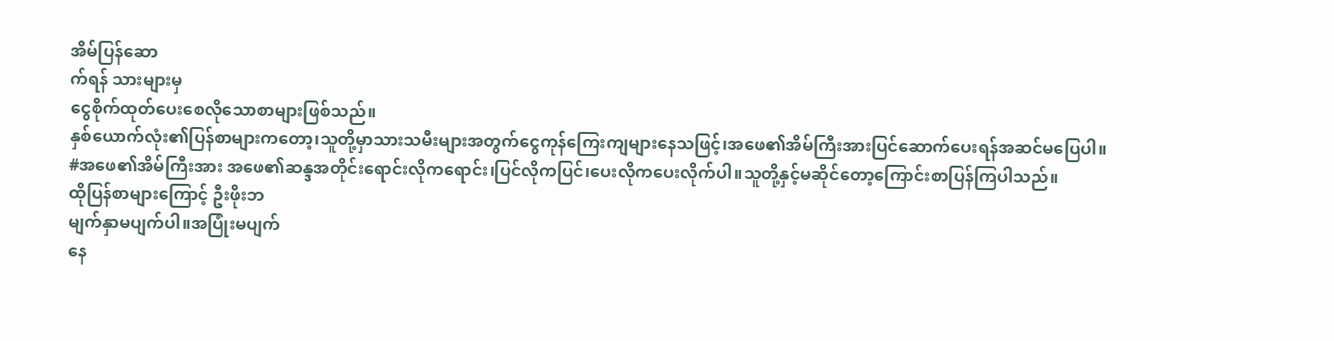အိမ်ပြန်ဆော
က်ရန် သားများမှ
ငွေစိုက်ထုတ်ပေးစေလိုသောစာများဖြစ်သည်။
နှစ်ယောက်လုံး၏ပြန်စာများကတော့၊သူတို့မှာသားသမီးများအတွက်ငွေကုန်ကြေးကျများနေသဖြင့်၊အဖေ၏အိမ်ကြီးအားပြင်ဆောက်ပေးရန်အဆင်မပြေပါ။
#အဖေ၏အိမ်ကြီးအား အဖေ၏ဆန္ဒအတိုင်းရောင်းလိုကရောင်း၊ပြင်လိုကပြင်၊ပေးလိုကပေးလိုက်ပါ။သူတို့နှင့်မဆိုင်တော့ကြောင်းစာပြန်ကြပါသည်။
ထိုပြန်စာများကြောင့် ဦးဖိုးဘ
မျက်နှာမပျက်ပါ။အပြုံးမပျက်
နေ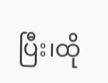ပြီး၊ထို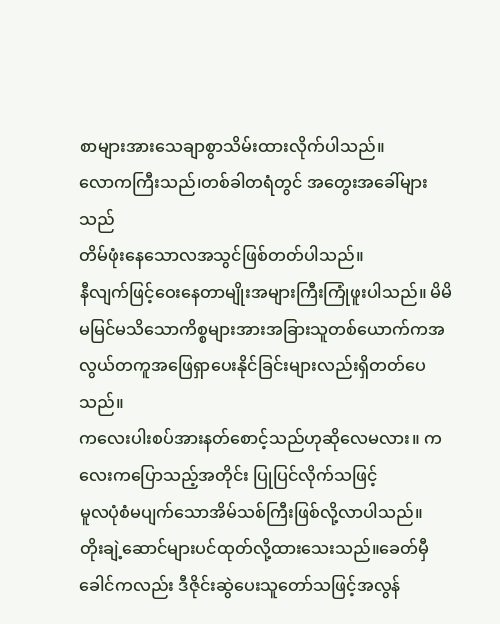စာများအားသေချာစွာသိမ်းထားလိုက်ပါသည်။
လောကကြီးသည်၊တစ်ခါတရံတွင် အတွေးအခေါ်များသည်
တိမ်ဖုံးနေသောလအသွင်ဖြစ်တတ်ပါသည်။
နီလျက်ဖြင့်ဝေးနေတာမျိုးအများကြီးကြုံဖူးပါသည်။ မိမိမမြင်မသိသောကိစ္စများအားအခြားသူတစ်ယောက်ကအလွယ်တကူအဖြေရှာပေးနိုင်ခြင်းများလည်းရှိတတ်ပေသည်။
ကလေးပါးစပ်အားနတ်စောင့်သည်ဟုဆိုလေမလား။ ကလေးကပြောသည့်အတိုင်း ပြုပြင်လိုက်သဖြင့်
မူလပုံစံမပျက်သောအိမ်သစ်ကြီးဖြစ်လို့လာပါသည်။
တိုးချဲ့ဆောင်များပင်ထုတ်လို့ထားသေးသည်။ခေတ်မှီခေါင်ကလည်း ဒီဇိုင်းဆွဲပေးသူတော်သဖြင့်အလွန်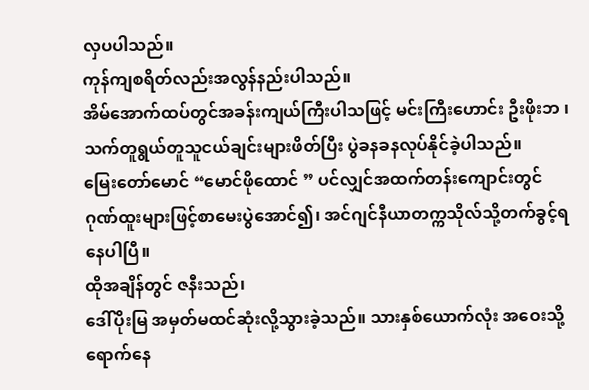လှပပါသည်။
ကုန်ကျစရိတ်လည်းအလွန်နည်းပါသည်။
အိမ်အောက်ထပ်တွင်အခန်းကျယ်ကြီးပါသဖြင့် မင်းကြီးဟောင်း ဦးဖိုးဘ ၊သက်တူရွယ်တူသူငယ်ချင်းများဖိတ်ပြီး ပွဲခနခနလုပ်နိုင်ခဲ့ပါသည်။
မြေးတော်မောင် “မောင်ဖိုထောင် ” ပင်လျှင်အထက်တန်းကျောင်းတွင် ဂုဏ်ထူးများဖြင့်စာမေးပွဲအောင်၍၊ အင်ဂျင်နီယာတက္ကသိုလ်သို့တက်ခွင့်ရနေပါပြီ။
ထိုအချိန်တွင် ဇနီးသည်၊
ဒေါ်ပိုးမြ အမှတ်မထင်ဆုံးလို့သွားခဲ့သည်။ သားနှစ်ယောက်လုံး အဝေးသို့ရောက်နေ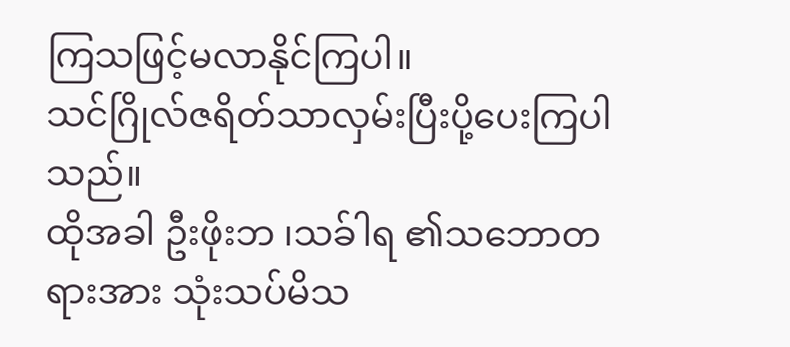ကြသဖြင့်မလာနိုင်ကြပါ။
သင်ဂြိုလ်ဇရိတ်သာလှမ်းပြီးပို့ပေးကြပါသည်။
ထိုအခါ ဦးဖိုးဘ ၊သခ်ါရ ၏သဘောတရားအား သုံးသပ်မိသ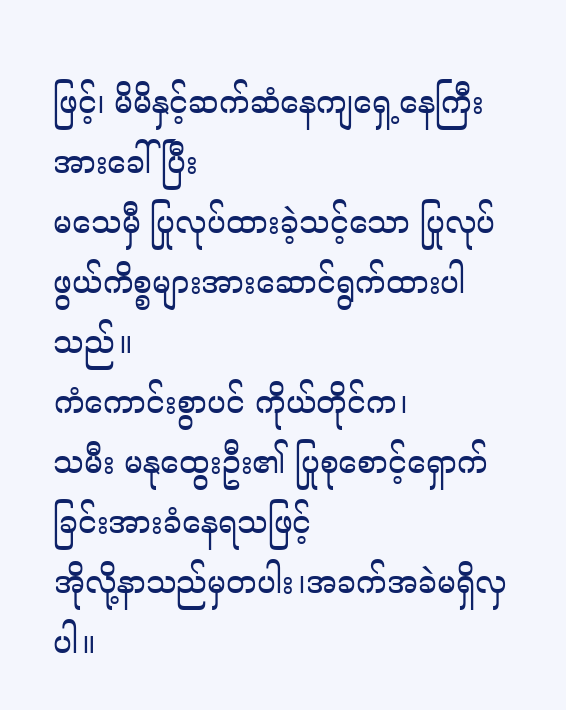ဖြင့်၊ မိမိနှင့်ဆက်ဆံနေကျရှေ့နေကြီးအားခေါ်ပြီး
မသေမှီ ပြုလုပ်ထားခဲ့သင့်သော ပြုလုပ်ဖွယ်ကိစ္စများအားဆောင်ရွက်ထားပါသည်။
ကံကောင်းစွာပင် ကိုယ်တိုင်က၊
သမီး မနုထွေးဦး၏ ပြုစုစောင့်ရှောက်ခြင်းအားခံနေရသဖြင့်
အိုလို့နာသည်မှတပါး၊အခက်အခဲမရှိလှပါ။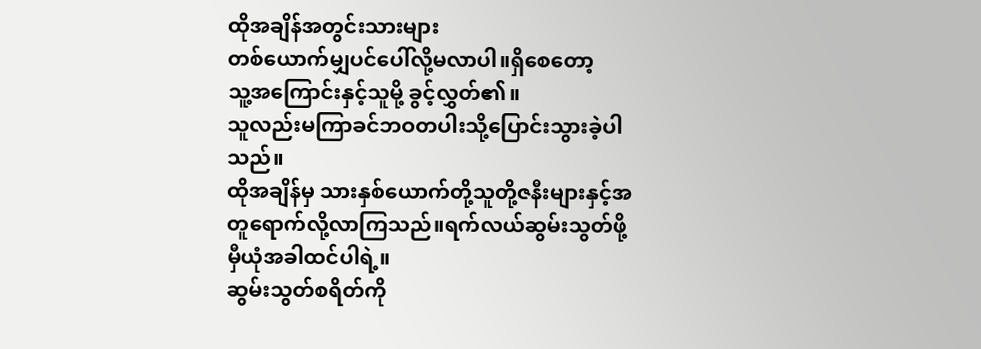ထိုအချိန်အတွင်းသားများ
တစ်ယောက်မျှပင်ပေါ်လို့မလာပါ။ရှိစေတော့
သူ့အကြောင်းနှင့်သူမို့ ခွင့်လွှတ်၏။
သူလည်းမကြာခင်ဘဝတပါးသို့ပြောင်းသွားခဲ့ပါသည်။
ထိုအချိန်မှ သားနှစ်ယောက်တို့သူတို့ဇနီးများနှင့်အတူရောက်လို့လာကြသည်။ရက်လယ်ဆွမ်းသွတ်ဖို့မှီယုံအခါထင်ပါရဲ့။
ဆွမ်းသွတ်စရိတ်ကို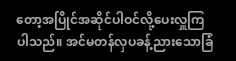တော့အပြိုင်အဆိုင်ပါဝင်လို့ပေးလှူကြပါသည်။ အင်မတန်လှပခန့်ညားသောခြံ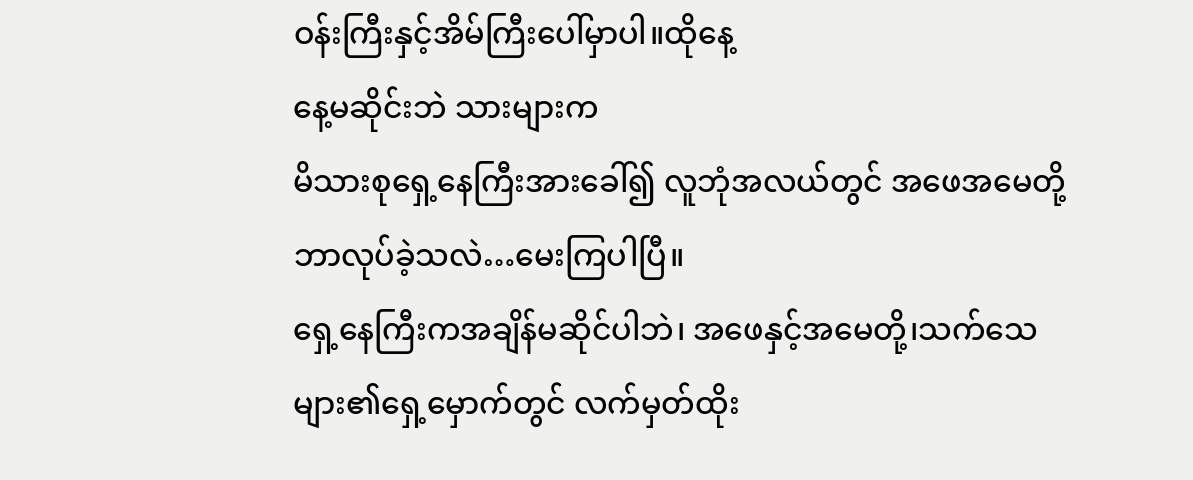ဝန်းကြီးနှင့်အိမ်ကြီးပေါ်မှာပါ။ထိုနေ့
နေ့မဆိုင်းဘဲ သားများက
မိသားစုရှေ့နေကြီးအားခေါ်၍ လူဘုံအလယ်တွင် အဖေအမေတို့ဘာလုပ်ခဲ့သလဲ…မေးကြပါပြီ။
ရှေ့နေကြီးကအချိန်မဆိုင်ပါဘဲ၊ အဖေနှင့်အမေတို့၊သက်သေများ၏ရှေ့မှောက်တွင် လက်မှတ်ထိုး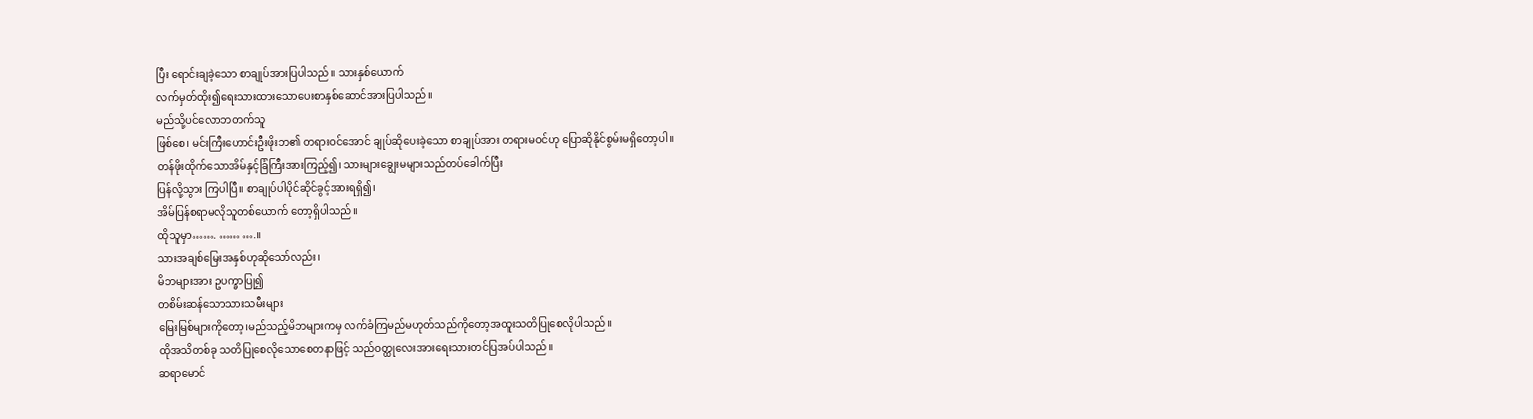ပြီး ရောင်းချခဲ့သော စာချုပ်အားပြပါသည်။ သားနှစ်ယောက်
လက်မှတ်ထိုး၍ရေးသားထားသောပေးစာနှစ်ဆောင်အားပြပါသည်။
မည်သို့ပင်လောဘတက်သူ
ဖြစ်စေ၊ မင်းကြီးဟောင်းဦးဖိုးဘ၏ တရားဝင်အောင် ချုပ်ဆိုပေးခဲ့သော စာချုပ်အား တရားမဝင်ဟု ပြောဆိုနိုင်စွမ်းမရှိတော့ပါ။
တန်ဖိုးထိုက်သောအိမ်နှင့်ခြံကြီးအားကြည့်၍၊ သားများချွေးမများသည်တပ်ခေါက်ပြီး
ပြန်လို့သွား ကြပါပြီ။ စာချုပ်ပါပိုင်ဆိုင်ခွင့်အားရရှိ၍၊
အိမ်ပြန်စရာမလိုသူတစ်ယောက် တော့ရှိပါသည်။
ထိုသူမှာ……. …… ….။
သားအချစ်မြေးအနှစ်ဟုဆိုသော်လည်း၊
မိဘများအား ဥပက္ခာပြု၍
တစိမ်းဆန်သောသားသမီးများ
မြေးမြစ်များကိုတော့၊မည်သည့်မိဘများကမှ လက်ခံကြမည်မဟုတ်သည်ကိုတော့အထူးသတိပြုစေလိုပါသည်။
ထိုအသိတစ်ခု သတိပြုစေလိုသောစေတနာဖြင့် သည်ဝတ္ထုလေးအားရေးသားတင်ပြအပ်ပါသည်။
ဆရာမောင်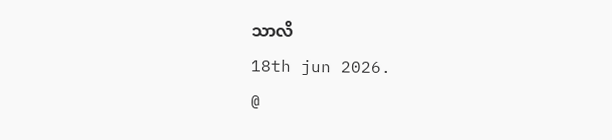သာလိ
18th jun 2026.
@